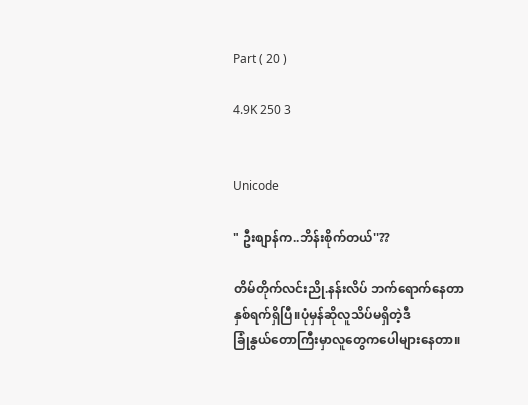Part ( 20 )

4.9K 250 3


Unicode

" ဦးစျာန်က..ဘိန်းစိုက်တယ်''??

တိမ်တိုက်လင်းညို.နန်းလိပ် ဘက်ရောက်နေတာ
နှစ်ရက်ရှိပြီ။ပုံမှန်ဆိုလူသိပ်မရှိတဲ့ဒီ
ခြုံနွယ်တောကြီးမှာလူတွေကပေါများနေတာ။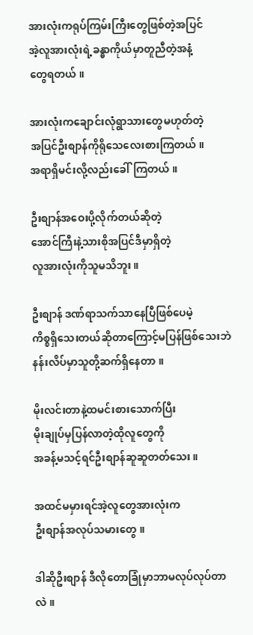အားလုံးကရုပ်ကြမ်းကြီးတွေဖြစ်တဲ့အပြင်
အဲ့လူအားလုံးရဲ့ခန္ဓာကိုယ်မှာတူညီတဲ့အနံ့
တွေရတယ်။

အားလုံးကချောင်းလုံရွာသားတွေမဟုတ်တဲ့
အပြင်ဦးစျာန်ကိုရိုသေလေးစားကြတယ်။
အရာရှိမင်းလို့လည်းခေါ်ကြတယ်။

ဦးစျာန်အဝေးပို့လိုက်တယ်ဆိုတဲ့
အောင်ကြီးနဲ့သားစိုအပြင်ဒီမှာရှိတဲ့
လူအားလုံးကိုသူမသိဘူး။

ဦးစျာန် ဒဏ်ရာသက်သာနေပြီဖြစ်ပေမဲ့
ကိစ္စရှိသေးတယ်ဆိုတာကြောင့်မပြန်ဖြစ်သေးဘဲ
နန်းလိပ်မှာသူတို့ဆက်ရှိနေတာ။

မိုးလင်းတာနဲ့ထမင်းစားသောက်ပြီး
မိုးချုပ်မှပြန်လာတဲ့ထိုလူတွေကို
အခန့်မသင့်ရင်ဦးစျာန်ဆူဆူတတ်သေး။

အထင်မမှားရင်အဲ့လူတွေအားလုံးက
ဦးစျာန်အလုပ်သမားတွေ။

ဒါဆိုဦးစျာန် ဒီလိုတောခြုံမှာဘာမလုပ်လုပ်တာလဲ။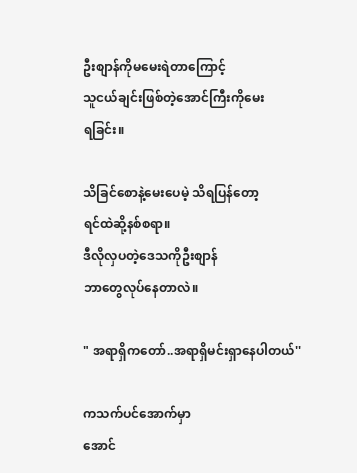ဦးစျာန်ကိုမမေးရဲတာကြောင့်
သူငယ်ချင်းဖြစ်တဲ့အောင်ကြီးကိုမေး
ရခြင်း။

သိခြင်စောနဲ့မေးပေမဲ့ သိရပြန်တော့
ရင်ထဲဆို့နစ်စရာ။
ဒီလိုလှပတဲ့ဒေသကိုဦးစျာန်
ဘာတွေလုပ်နေတာလဲ။

" အရာရှိကတော်..အရာရှိမင်းရှာနေပါတယ်''

ကသက်ပင်အောက်မှာ
အောင်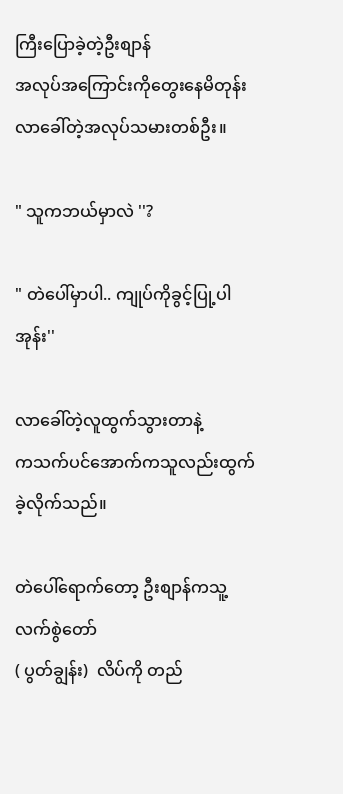ကြီးပြောခဲ့တဲ့ဦးစျာန်
အလုပ်အကြောင်းကိုတွေးနေမိတုန်း
လာခေါ်တဲ့အလုပ်သမားတစ်ဦး။

" သူကဘယ်မှာလဲ ''?

" တဲပေါ်မှာပါ.. ကျုပ်ကိုခွင့်ပြု့ပါအုန်း''

လာခေါ်တဲ့လူထွက်သွားတာနဲ့
ကသက်ပင်အောက်ကသူလည်းထွက်ခဲ့လိုက်သည်။

တဲပေါ်ရောက်တော့ ဦးစျာန်ကသူ့လက်စွဲတော်
( ပွတ်ချွန်း)  လိပ်ကို တည်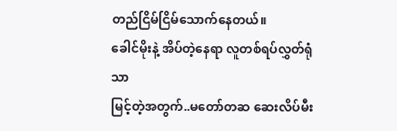တည်ငြိမ်ငြိမ်သောက်နေတယ်။
ခေါင်မိုးနဲ့ အိပ်တဲ့နေရာ လူတစ်ရပ်လွှတ်ရုံသာ
မြင့်တဲ့အတွက်..မတော်တဆ ဆေးလိပ်မီး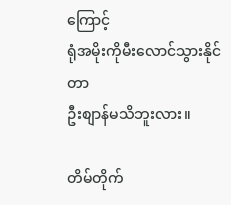ကြောင့်
ရုံအမိုးကိုမီးလောင်သွားနိုင်တာ
ဦးစျာန်မသိဘူးလား။

တိမ်တိုက်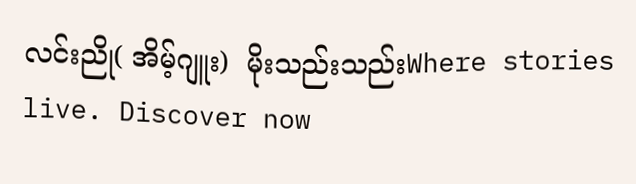လင်းညို( အိမ့်ဂျူး)  မိုးသည်းသည်းWhere stories live. Discover now